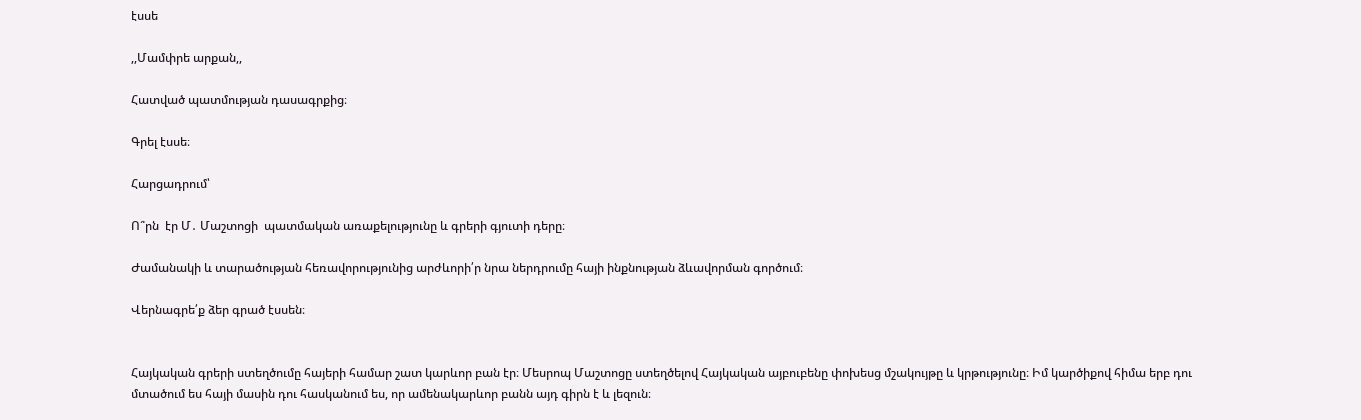էսսե

,,Մամփրե արքան,,

Հատված պատմության դասագրքից։

Գրել էսսե։

Հարցադրում՝

Ո՞րն  էր Մ․ Մաշտոցի  պատմական առաքելությունը և գրերի գյուտի դերը։

Ժամանակի և տարածության հեռավորությունից արժևորի՛ր նրա ներդրումը հայի ինքնության ձևավորման գործում։

Վերնագրե՛ք ձեր գրած էսսեն։


Հայկական գրերի ստեղծումը հայերի համար շատ կարևոր բան էր։ Մեսրոպ Մաշտոցը ստեղծելով Հայկական այբուբենը փոխեսց մշակույթը և կրթությունը։ Իմ կարծիքով հիմա երբ դու մտածում ես հայի մասին դու հասկանում ես, որ ամենակարևոր բանն այդ գիրն է և լեզուն։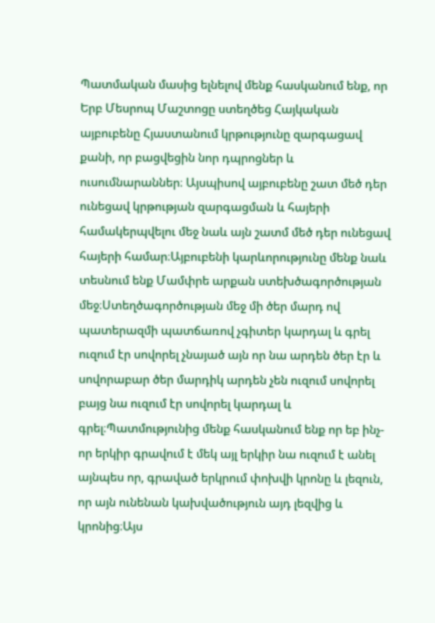Պատմական մասից ելնելով մենք հասկանում ենք, որ Երբ Մեսրոպ Մաշտոցը ստեղծեց Հայկական այբուբենը Հյաստանում կրթությունը զարգացավ քանի, որ բացվեցին նոր դպրոցներ և ուսումնարաններ։ Այսպիսով այբուբենը շատ մեծ դեր ունեցավ կրթության զարգացման և հայերի համակերպվելու մեջ նաև այն շատմ մեծ դեր ունեցավ հայերի համար։Այբուբենի կարևորությունը մենք նաև տեսնում ենք Մամփրե արքան ստեխծագործության մեջ։Ստեղծագործության մեջ մի ծեր մարդ ով պատերազմի պատճառով չգիտեր կարդալ և գրել ուզում էր սովորել չնայած այն որ նա արդեն ծեր էր և սովորաբար ծեր մարդիկ արդեն չեն ուզում սովորել բայց նա ուզում էր սովորել կարդալ և գրել։Պատմությունից մենք հասկանում ենք որ եբ ինչ-որ երկիր գրավում է մեկ այլ երկիր նա ուզում է անել այնպես որ, գրաված երկրում փոխվի կրոնը և լեզուն, որ այն ունենան կախվածություն այդ լեզվից և կրոնից։Այս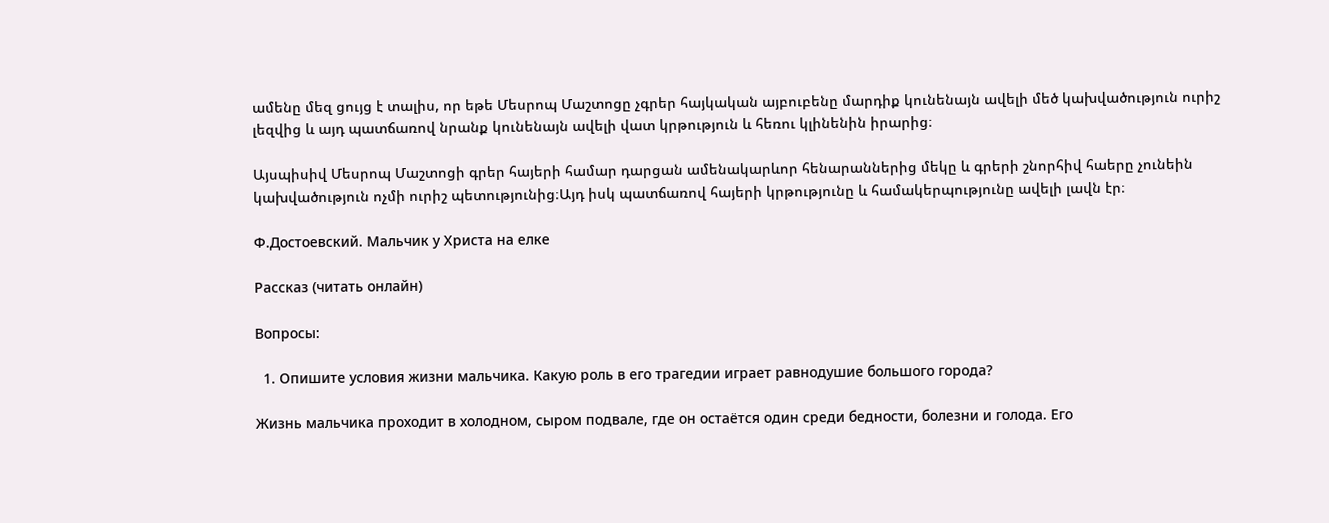ամենը մեզ ցույց է տալիս, որ եթե Մեսրոպ Մաշտոցը չգրեր հայկական այբուբենը մարդիք կունենայն ավելի մեծ կախվածություն ուրիշ լեզվից և այդ պատճառով նրանք կունենայն ավելի վատ կրթություն և հեռու կլինենին իրարից։

Այսպիսիվ Մեսրոպ Մաշտոցի գրեր հայերի համար դարցան ամենակարևոր հենարաններից մեկը և գրերի շնորհիվ հաերը չունեին կախվածություն ոչմի ուրիշ պետությունից։Այդ իսկ պատճառով հայերի կրթությունը և համակերպությունը ավելի լավն էր։

Ф.Достоевский. Мальчик у Христа на елке

Рассказ (читать онлайн)

Вопросы:

  1. Опишите условия жизни мальчика. Какую роль в его трагедии играет равнодушие большого города?

Жизнь мальчика проходит в холодном, сыром подвале, где он остаётся один среди бедности, болезни и голода. Его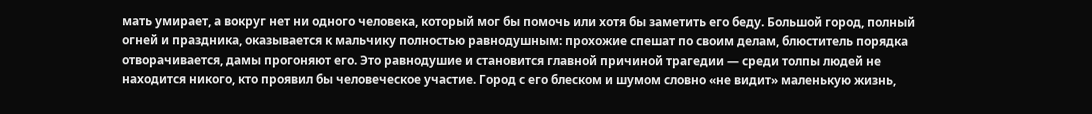мать умирает, а вокруг нет ни одного человека, который мог бы помочь или хотя бы заметить его беду. Большой город, полный огней и праздника, оказывается к мальчику полностью равнодушным: прохожие спешат по своим делам, блюститель порядка отворачивается, дамы прогоняют его. Это равнодушие и становится главной причиной трагедии — среди толпы людей не находится никого, кто проявил бы человеческое участие. Город с его блеском и шумом словно «не видит» маленькую жизнь,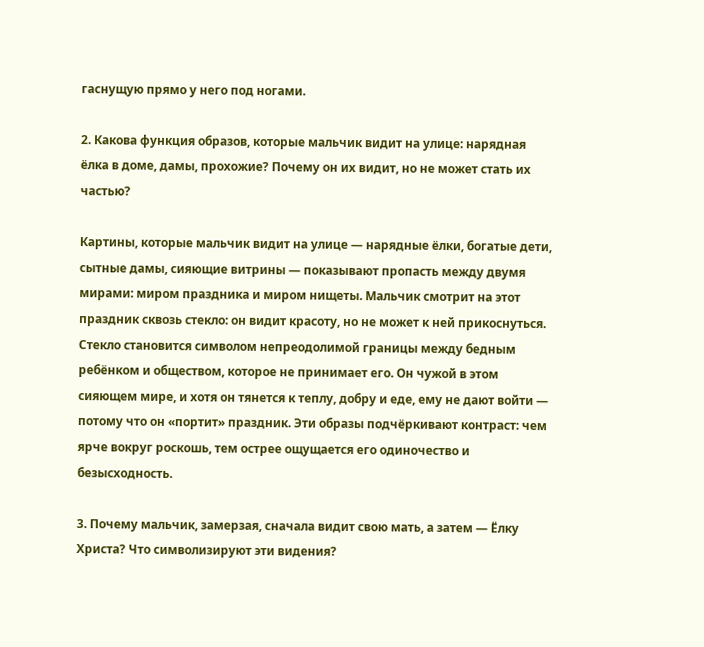гаснущую прямо у него под ногами.

2. Какова функция образов, которые мальчик видит на улице: нарядная ёлка в доме, дамы, прохожие? Почему он их видит, но не может стать их частью?

Картины, которые мальчик видит на улице — нарядные ёлки, богатые дети, сытные дамы, сияющие витрины — показывают пропасть между двумя мирами: миром праздника и миром нищеты. Мальчик смотрит на этот праздник сквозь стекло: он видит красоту, но не может к ней прикоснуться. Стекло становится символом непреодолимой границы между бедным ребёнком и обществом, которое не принимает его. Он чужой в этом сияющем мире, и хотя он тянется к теплу, добру и еде, ему не дают войти — потому что он «портит» праздник. Эти образы подчёркивают контраст: чем ярче вокруг роскошь, тем острее ощущается его одиночество и безысходность.

3. Почему мальчик, замерзая, сначала видит свою мать, а затем — Ёлку Христа? Что символизируют эти видения?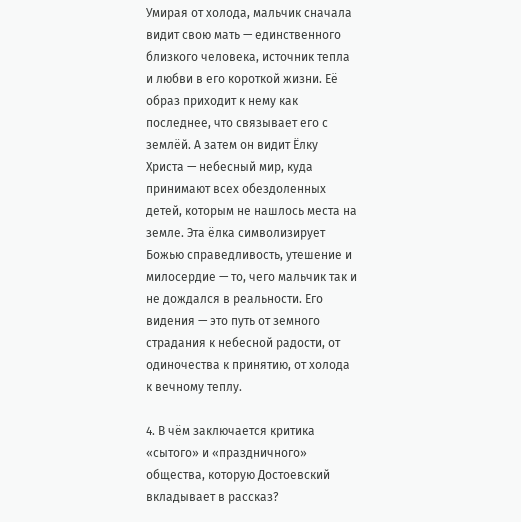Умирая от холода, мальчик сначала видит свою мать — единственного близкого человека, источник тепла и любви в его короткой жизни. Её образ приходит к нему как последнее, что связывает его с землёй. А затем он видит Ёлку Христа — небесный мир, куда принимают всех обездоленных детей, которым не нашлось места на земле. Эта ёлка символизирует Божью справедливость, утешение и милосердие — то, чего мальчик так и не дождался в реальности. Его видения — это путь от земного страдания к небесной радости, от одиночества к принятию, от холода к вечному теплу.

4. В чём заключается критика «сытого» и «праздничного» общества, которую Достоевский вкладывает в рассказ?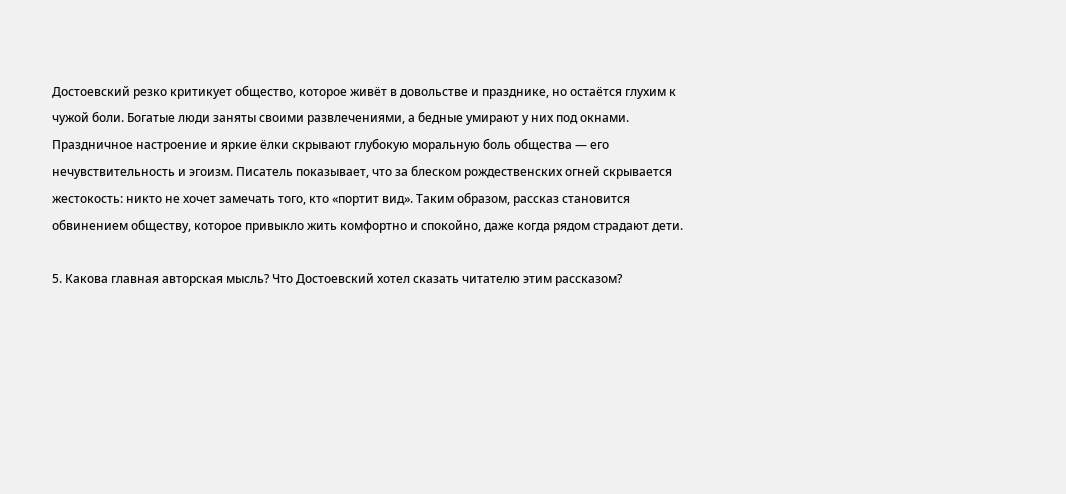Достоевский резко критикует общество, которое живёт в довольстве и празднике, но остаётся глухим к чужой боли. Богатые люди заняты своими развлечениями, а бедные умирают у них под окнами. Праздничное настроение и яркие ёлки скрывают глубокую моральную боль общества — его нечувствительность и эгоизм. Писатель показывает, что за блеском рождественских огней скрывается жестокость: никто не хочет замечать того, кто «портит вид». Таким образом, рассказ становится обвинением обществу, которое привыкло жить комфортно и спокойно, даже когда рядом страдают дети.

5. Какова главная авторская мысль? Что Достоевский хотел сказать читателю этим рассказом?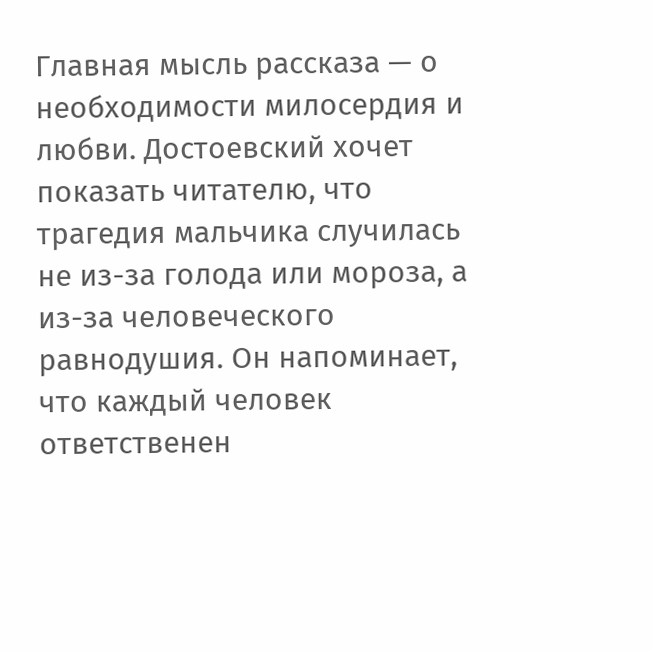Главная мысль рассказа — о необходимости милосердия и любви. Достоевский хочет показать читателю, что трагедия мальчика случилась не из-за голода или мороза, а из-за человеческого равнодушия. Он напоминает, что каждый человек ответственен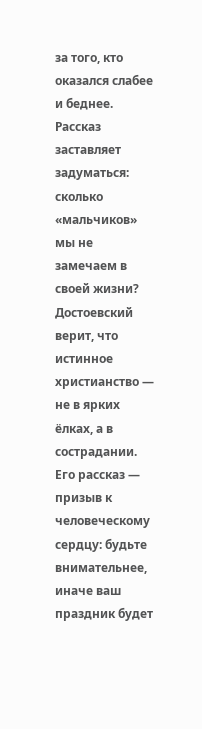за того, кто оказался слабее и беднее. Рассказ заставляет задуматься: сколько «мальчиков» мы не замечаем в своей жизни? Достоевский верит, что истинное христианство — не в ярких ёлках, а в сострадании. Его рассказ — призыв к человеческому сердцу: будьте внимательнее, иначе ваш праздник будет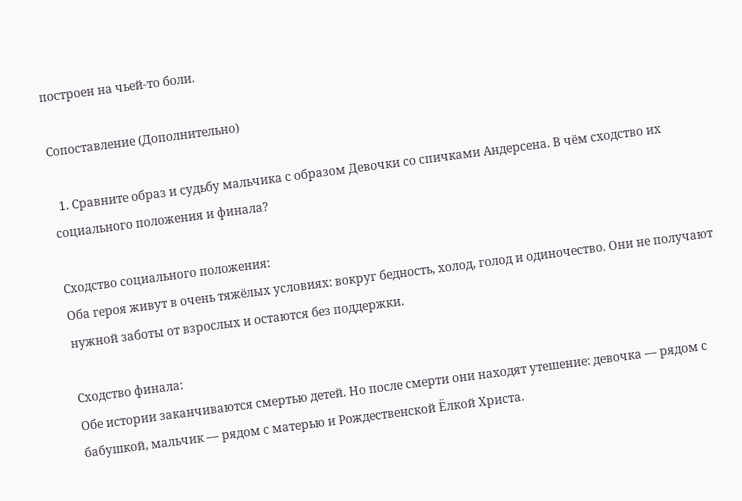построен на чьей-то боли.

Сопоставление (Дополнительно)

  1. Сравните образ и судьбу мальчика с образом Девочки со спичками Андерсена. В чём сходство их социального положения и финала?

Сходство социального положения:
Оба героя живут в очень тяжёлых условиях: вокруг бедность, холод, голод и одиночество. Они не получают нужной заботы от взрослых и остаются без поддержки.

Сходство финала:
Обе истории заканчиваются смертью детей. Но после смерти они находят утешение: девочка — рядом с бабушкой, мальчик — рядом с матерью и Рождественской Ёлкой Христа.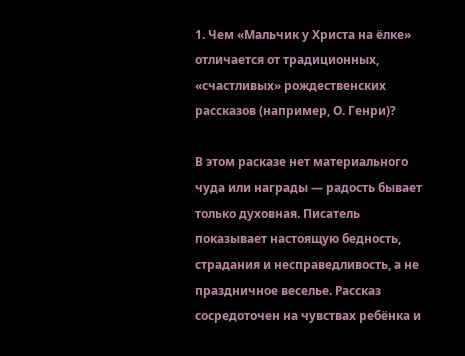1. Чем «Мальчик у Христа на ёлке» отличается от традиционных, «счастливых» рождественских рассказов (например, О. Генри)?

В этом расказе нет материального чуда или награды — радость бывает только духовная. Писатель показывает настоящую бедность, страдания и несправедливость, а не праздничное веселье. Рассказ сосредоточен на чувствах ребёнка и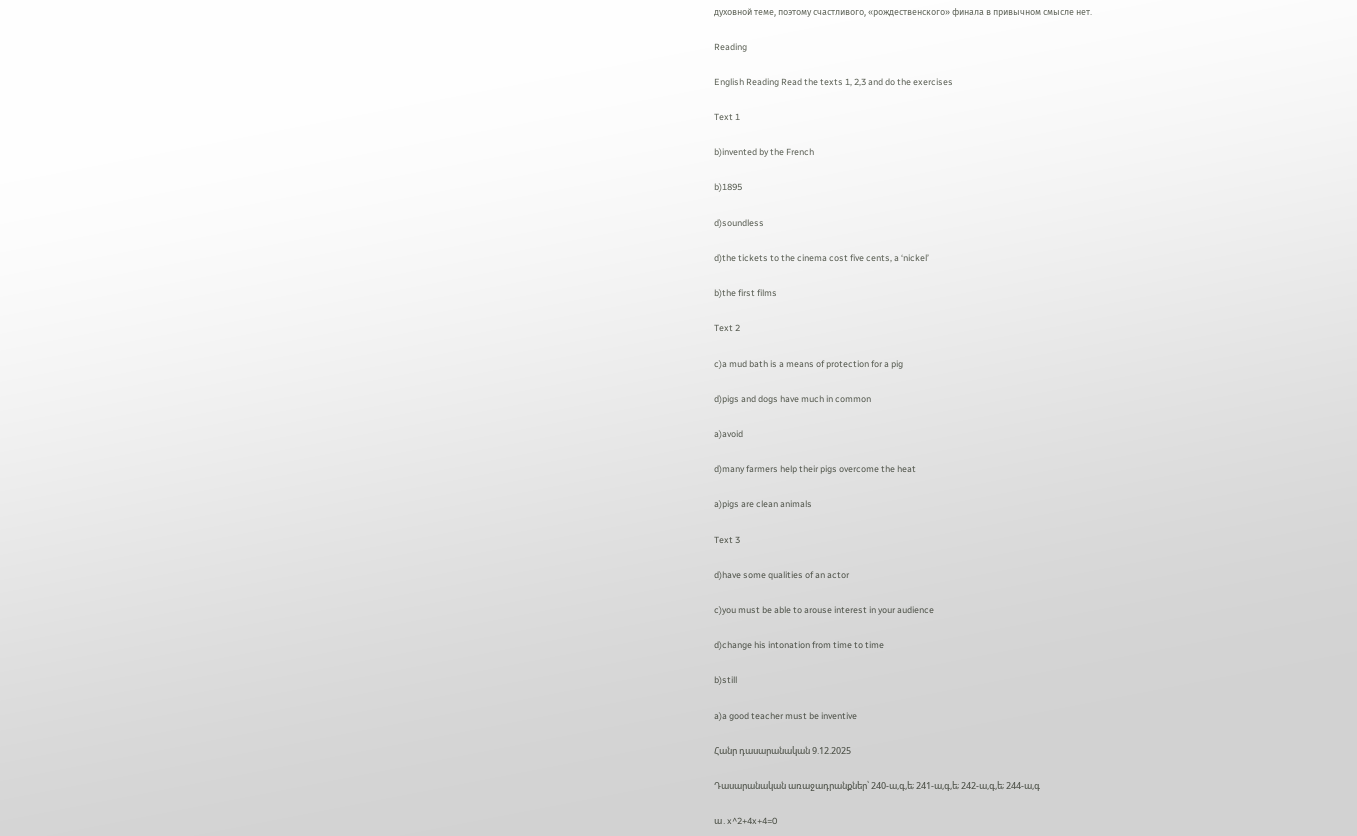духовной теме, поэтому счастливого, «рождественского» финала в привычном смысле нет.

Reading

English Reading Read the texts 1, 2,3 and do the exercises

Text 1

b)invented by the French

b)1895

d)soundless

d)the tickets to the cinema cost five cents, a ‘nickel’

b)the first films

Text 2

c)a mud bath is a means of protection for a pig

d)pigs and dogs have much in common

a)avoid

d)many farmers help their pigs overcome the heat

a)pigs are clean animals

Text 3

d)have some qualities of an actor

c)you must be able to arouse interest in your audience

d)change his intonation from time to time

b)still

a)a good teacher must be inventive

Հանր դասարանական 9.12.2025

Դասարանական առաջադրանքներ՝ 240-ա,գ,ե; 241-ա,գ,ե; 242-ա,գ,ե; 244-ա,գ

ա․x^2+4x+4=0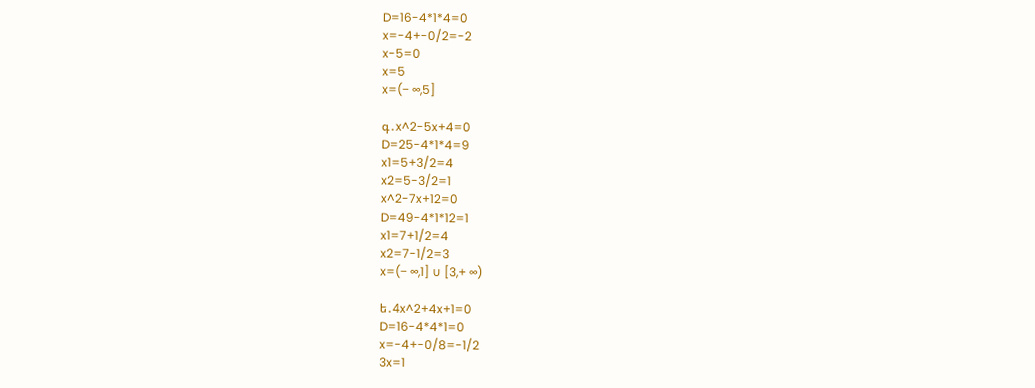D=16-4*1*4=0
x=-4+-0/2=-2
x-5=0
x=5
x=(− ∞,5]

գ․x^2-5x+4=0
D=25-4*1*4=9
x1=5+3/2=4
x2=5-3/2=1
x^2-7x+12=0
D=49-4*1*12=1
x1=7+1/2=4
x2=7-1/2=3
x=(− ∞,1] ∪ [3,+ ∞)

ե․4x^2+4x+1=0
D=16-4*4*1=0
x=-4+-0/8=-1/2
3x=1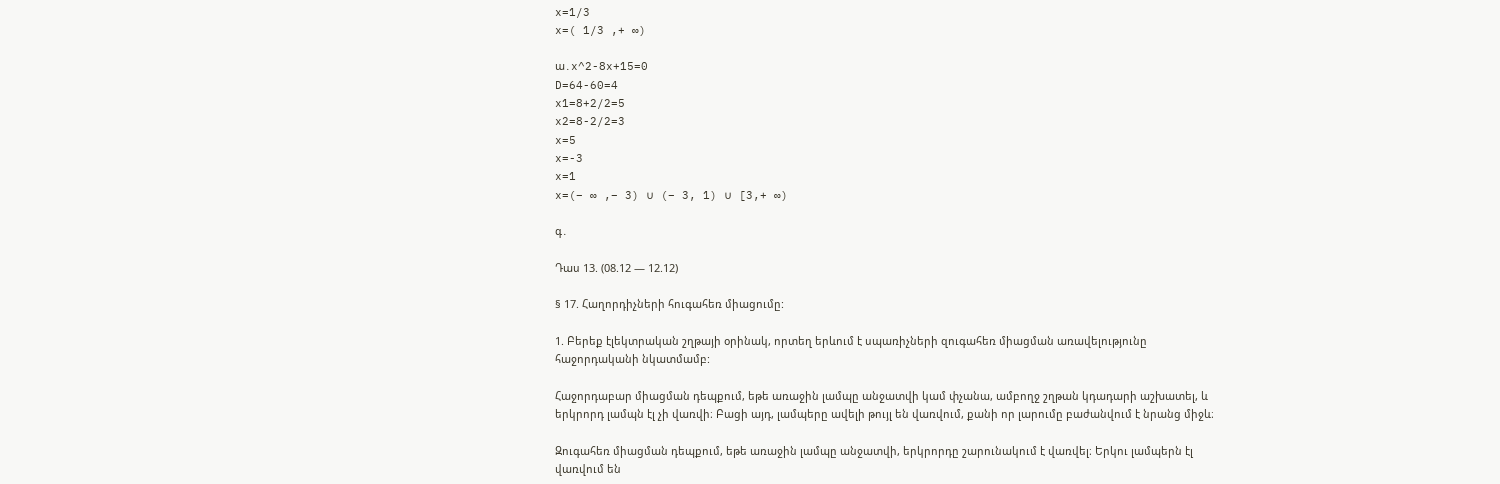x=1/3
x=( 1/3 ,+ ∞)

ա․x^2-8x+15=0
D=64-60=4
x1=8+2/2=5
x2=8-2/2=3
x=5
x=-3
x=1
x=(− ∞ ,− 3) ∪ (− 3, 1) ∪ [3,+ ∞)

գ․

Դաս 13. (08.12 — 12.12)

§ 17. Հաղորդիչների հուգահեռ միացումը:

1. Բերեք էլեկտրական շղթայի օրինակ, որտեղ երևում է սպառիչների զուգահեռ միացման առավելությունը հաջորդականի նկատմամբ:

Հաջորդաբար միացման դեպքում, եթե առաջին լամպը անջատվի կամ փչանա, ամբողջ շղթան կդադարի աշխատել, և երկրորդ լամպն էլ չի վառվի։ Բացի այդ, լամպերը ավելի թույլ են վառվում, քանի որ լարումը բաժանվում է նրանց միջև։

Զուգահեռ միացման դեպքում, եթե առաջին լամպը անջատվի, երկրորդը շարունակում է վառվել։ Երկու լամպերն էլ վառվում են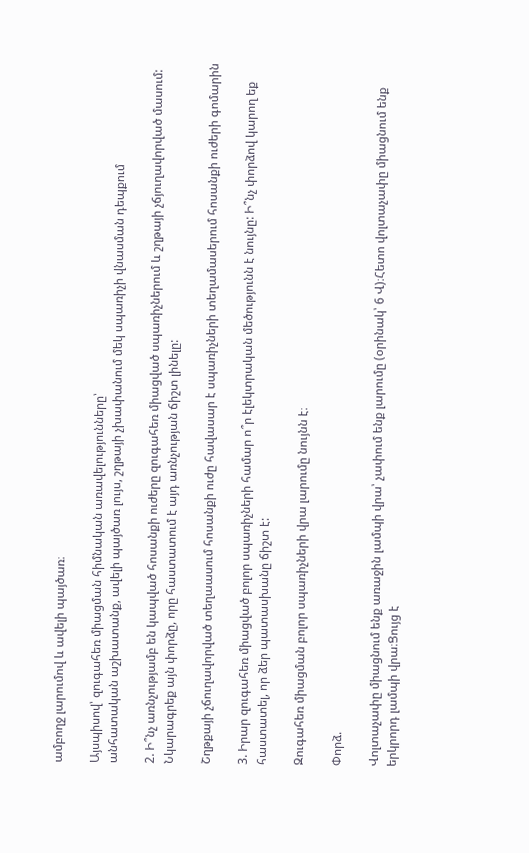ամբողջ լարումով և ավելի պայծառ։

Այսպիսով՝ զուգահեռ միացման հիմնական առավելությունները՝
անհատական աշխատանք, ավելի պայծառ լույս, շղթայի չխափանում մեկ սպառիչի վնասման դեպքում

2. Ի՞նչ առնչությամբ են կապված հոսանքի ուժերը զուգահեռ միացված սպառիչներում և շղթայի չճյուղավորված մասում: Նկարագրեք այն փորձը, որը հաստատում է այդ առնչության ճիշտ լինելը:

Շղթքայի չճուղավորված տեղաասում հոսանքի ուժը հավասար է սպառիչների տեղամասերում հոսանքի ուժերի գոմարին

3. Իրար զուգահեռ միացված բոլոր սպառիչների համար ո՞ր էլեկտրական մեծությունն է նույնը: Ի՞նչ փորձով կարող եք հաստատել, որ ձեր պատասխանը ճիշտ է:

Զուգահեռ միացման բոլոր սպառիչների վրա լարումը նույնն է։

Փորձ.

Վոլտաչափը միացնում ենք առաջին լամպի վրա՝ չափում ենք լարումը (օրինակ՝ 6 Վ)։Հետո վոլտաչափը միացնում ենք երկրորդ լամպի վրա։Ցույց է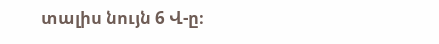տալիս նույն 6 Վ-ը։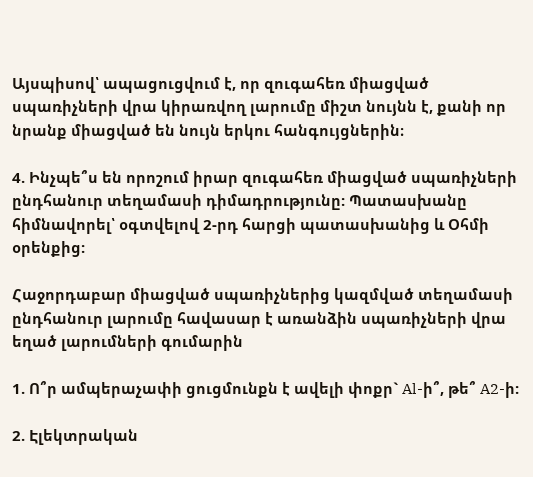Այսպիսով՝ ապացուցվում է, որ զուգահեռ միացված սպառիչների վրա կիրառվող լարումը միշտ նույնն է, քանի որ նրանք միացված են նույն երկու հանգույցներին։

4. Ինչպե՞ս են որոշում իրար զուգահեռ միացված սպառիչների ընդհանուր տեղամասի դիմադրությունը: Պատասխանը հիմնավորել՝ օգտվելով 2-րդ հարցի պատասխանից և Օհմի օրենքից:

Հաջորդաբար միացված սպառիչներից կազմված տեղամասի ընդհանուր լարումը հավասար է առանձին սպառիչների վրա եղած լարումների գումարին

1. Ո՞ր ամպերաչափի ցուցմունքն է ավելի փոքր` Al-ի՞, թե՞ A2-ի:

2. Էլեկտրական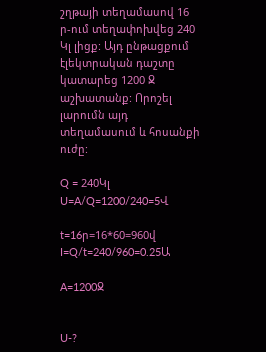շղթայի տեղամասով 16 ր-ում տեղափոխվեց 240 Կլ լիցք: Այդ ընթացքում էլեկտրական դաշտը կատարեց 1200 Ջ աշխատանք: Որոշել լարումն այդ տեղամասում և հոսանքի ուժը:

Q = 240Կլ U=A/Q=1200/240=5Վ

t=16ր=16*60=960վ I=Q/t=240/960=0.25Ա

A=1200Ջ


U-?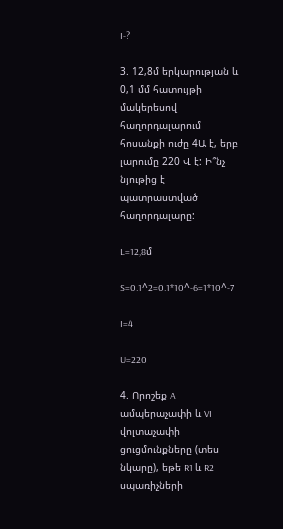I-?

3. 12,8մ երկարության և 0,1 մմ հատույթի մակերեսով հաղորդալարում հոսանքի ուժը 4Ա է, երբ լարումը 220 Վ է: Ի՞նչ նյութից է պատրաստված հաղորդալարը:

L=12,8մ

S=0.1^2=0.1*10^-6=1*10^-7

I=4

U=220

4. Որոշեք A ամպերաչափի և VI վոլտաչափի ցուցմունքները (տես նկարը), եթե R1 և R2 սպառիչների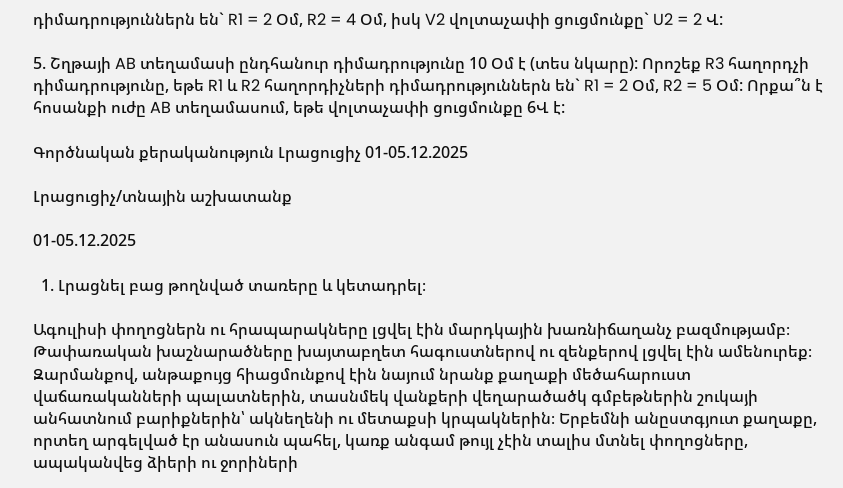դիմադրություններն են` R1 = 2 Օմ, R2 = 4 Օմ, իսկ V2 վոլտաչափի ցուցմունքը` U2 = 2 Վ:

5. Շղթայի AB տեղամասի ընդհանուր դիմադրությունը 10 Օմ է (տես նկարը): Որոշեք R3 հաղորդչի դիմադրությունը, եթե R1 և R2 հաղորդիչների դիմադրություններն են` R1 = 2 Օմ, R2 = 5 Օմ: Որքա՞ն է հոսանքի ուժը AB տեղամասում, եթե վոլտաչափի ցուցմունքը 6Վ է:

Գործնական քերականություն Լրացուցիչ 01-05.12.2025

Լրացուցիչ/տնային աշխատանք

01-05.12.2025

  1. Լրացնել բաց թողնված տառերը և կետադրել։

Ագուլիսի փողոցներն ու հրապարակները լցվել էին մարդկային խառնիճաղանչ բազմությամբ։ Թափառական խաշնարածները խայտաբղետ հագուստներով ու զենքերով լցվել էին ամենուրեք։ Զարմանքով, անթաքույց հիացմունքով էին նայում նրանք քաղաքի մեծահարուստ վաճառականների պալատներին, տասնմեկ վանքերի վեղարածածկ գմբեթներին շուկայի անհատնում բարիքներին՝ ակնեղենի ու մետաքսի կրպակներին։ Երբեմնի անըստգյուտ քաղաքը, որտեղ արգելված էր անասուն պահել, կառք անգամ թույլ չէին տալիս մտնել փողոցները, ապականվեց ձիերի ու ջորիների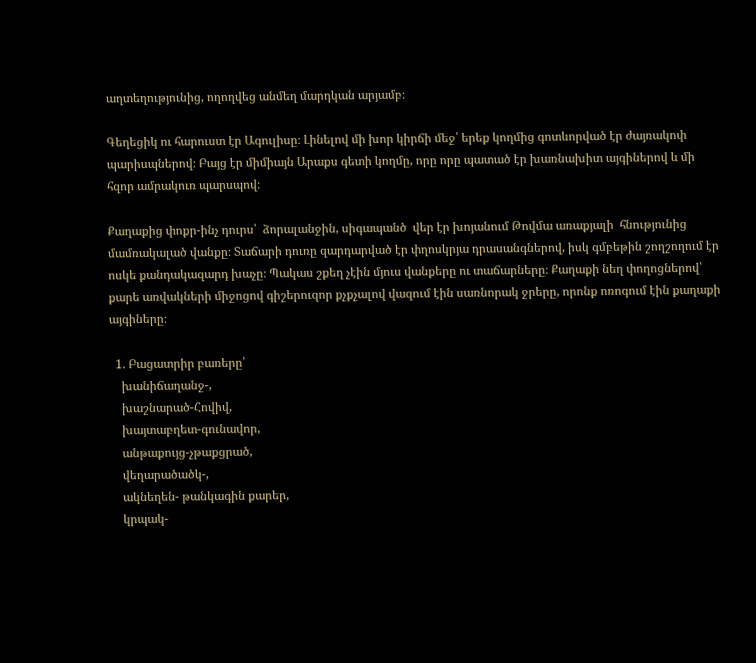աղտեղությունից, ողողվեց անմեղ մարդկան արյամբ։

Գեղեցիկ ու հարուստ էր Ագուլիսը։ Լինելով մի խոր կիրճի մեջ՝ երեք կողմից գոտևորված էր ժայռակոփ պարիսպներով։ Բայց էր միմիայն Արաքս գետի կողմը, որը որը պատած էր խառնախիտ այգիներով և մի հզոր ամրակուռ պարսպով։

Քաղաքից փոքր-ինչ դուրս՝  ձորալանջին, սիգապանծ  վեր էր խոյանում Թովմա առաքյալի  հնությունից մամռակալած վանքը։ Տաճարի դուռը զարդարված էր փղոսկրյա դրասանգներով, իսկ գմբեթին շողշողում էր ոսկե քանդակազարդ խաչը։ Պակաս շքեղ չէին մյուս վանքերը ու տաճարները։ Քաղաքի նեղ փողոցներով՝ քարե առվակների միջոցով գիշերուզոր քչքչալով վազում էին սառնորակ ջրերը, որոնք ոռոգում էին քաղաքի այգիները։

  1. Բացատրիր բառերը՝
    խանիճաղանջ-,
    խաշնարած-Հովիվ,
    խայտաբղետ-գունավոր,
    անթաքույց-չթաքցրած,
    վեղարածածկ-,
    ակնեղեն- թանկագին քարեր,
    կրպակ-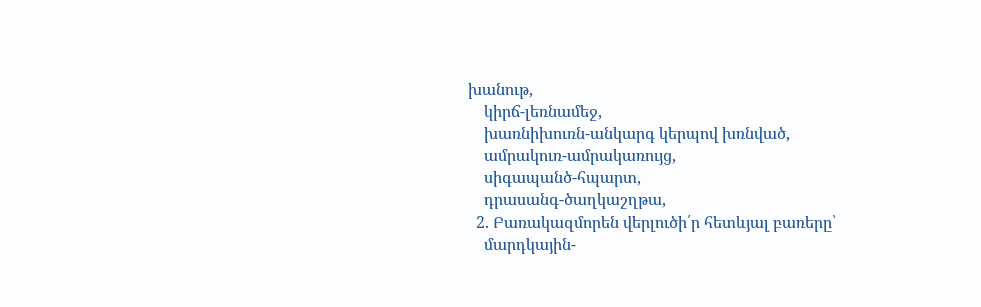խանութ,
    կիրճ-լեռնամեջ,
    խառնիխուռն-անկարգ կերպով խռնված,
    ամրակուռ-ամրակառույց,
    սիգապանծ-հպարտ,
    դրասանգ-ծաղկաշղթա,
  2. Բառակազմորեն վերլուծի՛ր հետևյալ բառերը՝
    մարդկային-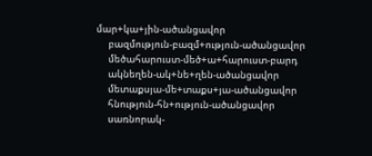մար+կա+յին-ածանցավոր
    բազմություն-բազմ+ություն-ածանցավոր
    մեծահարուստ-մեծ+ա+հարուստ-բարդ
    ակնեղեն-ակ+նե+ղեն-ածանցավոր
    մետաքսյա-մե+տաքս+յա-ածանցավոր
    հնություն-հն+ություն-ածանցավոր
    սառնորակ-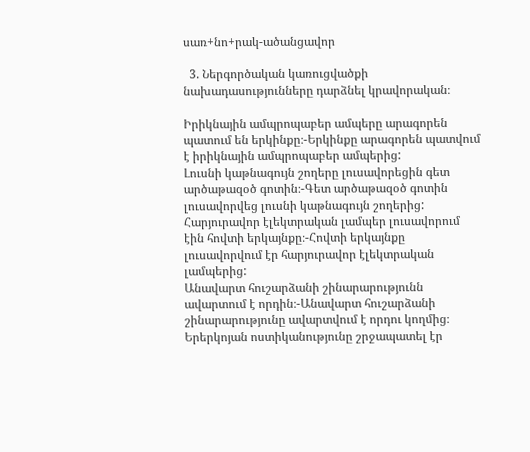սառ+նո+րակ-ածանցավոր

  3. Ներգործական կառուցվածքի նախադասությունները դարձնել կրավորական։

Իրիկնային ամպրոպաբեր ամպերը արագորեն պատում են երկինքը։-Երկինքը արագորեն պատվում է իրիկնային ամպրոպաբեր ամպերից:
Լուսնի կաթնագույն շողերը լուսավորեցին գետ արծաթազօծ գոտին։-Գետ արծաթազօծ գոտին լուսավորվեց լուսնի կաթնագույն շողերից:
Հարյուրավոր էլեկտրական լամպեր լուսավորում էին հովտի երկայնքը։-Հովտի երկայնքը լուսավորվում էր հարյուրավոր էլեկտրական լամպերից:
Անավարտ հուշարձանի շինարարությունն ավարտում է որդին։-Անավարտ հուշարձանի շինարարությունը ավարտվում է որդու կողմից։
Երերկոյան ոստիկանությունը շրջապատել էր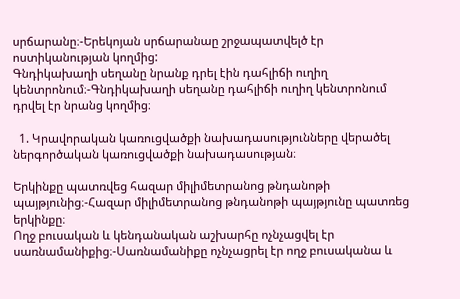սրճարանը։-Երեկոյան սրճարանաը շրջապատվելծ էր ոստիկանության կողմից:
Գնդիկախաղի սեղանը նրանք դրել էին դահլիճի ուղիղ կենտրոնում։-Գնդիկախաղի սեղանը դահլիճի ուղիղ կենտրոնում դրվել էր նրանց կողմից։

  1. Կրավորական կառուցվածքի նախադասությունները վերածել ներգործական կառուցվածքի նախադասության։

Երկինքը պատռվեց հազար միլիմետրանոց թնդանոթի պայթյունից։-Հազար միլիմետրանոց թնդանոթի պայթյունը պատռեց երկինքը։
Ողջ բուսական և կենդանական աշխարհը ոչնչացվել էր սառնամանիքից։-Սառնամանիքը ոչնչացրել էր ողջ բուսականա և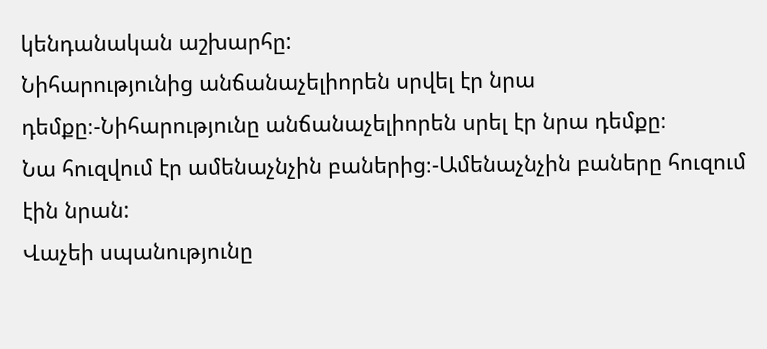կենդանական աշխարհը:
Նիհարությունից անճանաչելիորեն սրվել էր նրա դեմքը։-Նիհարությունը անճանաչելիորեն սրել էր նրա դեմքը։
Նա հուզվում էր ամենաչնչին բաներից։-Ամենաչնչին բաները հուզում էին նրան:
Վաչեի սպանությունը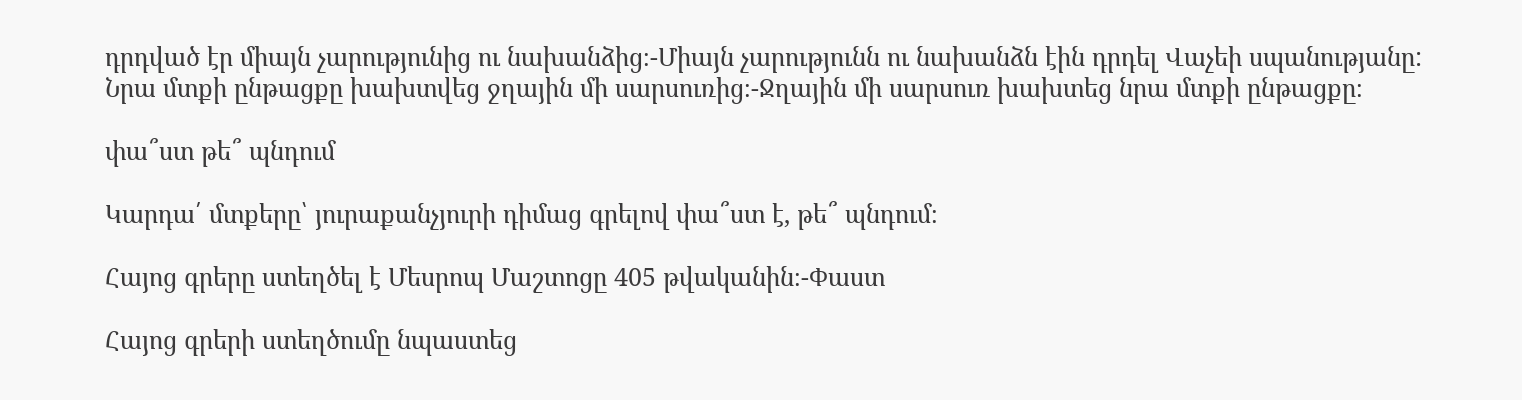դրդված էր միայն չարությունից ու նախանձից։-Միայն չարությունն ու նախանձն էին դրդել Վաչեի սպանությանը:
Նրա մտքի ընթացքը խախտվեց ջղային մի սարսուռից։-Ջղային մի սարսուռ խախտեց նրա մտքի ընթացքը։

փա՞ստ թե՞ պնդում

Կարդա՛ մտքերը՝ յուրաքանչյուրի դիմաց գրելով փա՞ստ է, թե՞ պնդում։

Հայոց գրերը ստեղծել է Մեսրոպ Մաշտոցը 405 թվականին։-Փաստ

Հայոց գրերի ստեղծումը նպաստեց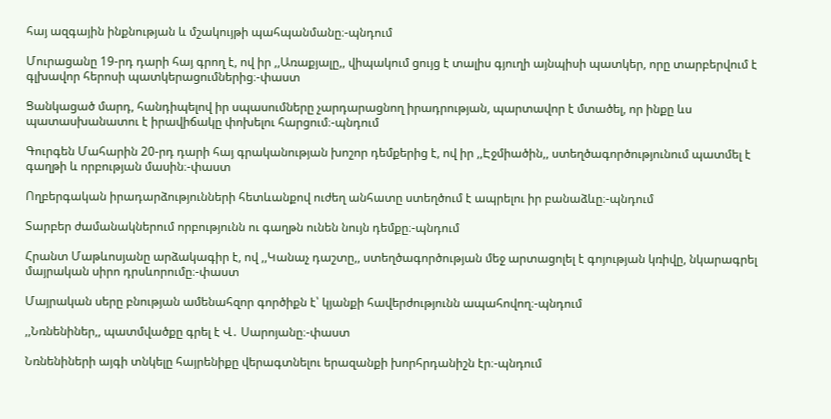հայ ազգային ինքնության և մշակույթի պահպանմանը։-պնդում

Մուրացանը 19-րդ դարի հայ գրող է, ով իր ,,Առաքյալը,, վիպակում ցույց է տալիս գյուղի այնպիսի պատկեր, որը տարբերվում է գլխավոր հերոսի պատկերացումներից։-փաստ

Ցանկացած մարդ, հանդիպելով իր սպասումները չարդարացնող իրադրության, պարտավոր է մտածել, որ ինքը ևս պատասխանատու է իրավիճակը փոխելու հարցում։-պնդում

Գուրգեն Մահարին 20-րդ դարի հայ գրականության խոշոր դեմքերից է, ով իր ,,Էջմիածին,, ստեղծագործությունում պատմել է գաղթի և որբության մասին։-փաստ

Ողբերգական իրադարձությունների հետևանքով ուժեղ անհատը ստեղծում է ապրելու իր բանաձևը։-պնդում

Տարբեր ժամանակներում որբությունն ու գաղթն ունեն նույն դեմքը։-պնդում

Հրանտ Մաթևոսյանը արձակագիր է, ով ,,Կանաչ դաշտը,, ստեղծագործության մեջ արտացոլել է գոյության կռիվը, նկարագրել մայրական սիրո դրսևորումը։-փաստ

Մայրական սերը բնության ամենահզոր գործիքն է՝ կյանքի հավերժությունն ապահովող։-պնդում

,,Նռնենիներ,, պատմվածքը գրել է Վ․ Սարոյանը։-փաստ

Նռնենիների այգի տնկելը հայրենիքը վերագտնելու երազանքի խորհրդանիշն էր։-պնդում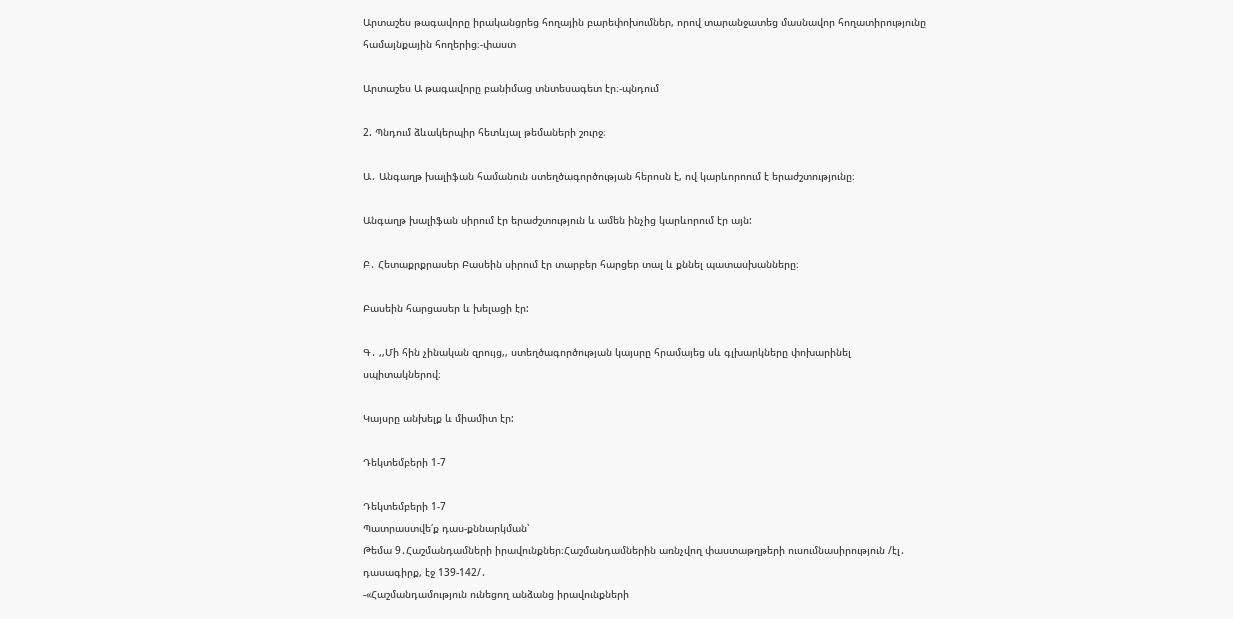Արտաշես թագավորը իրականցրեց հողային բարեփոխումներ, որով տարանջատեց մասնավոր հողատիրությունը համայնքային հողերից։-փաստ

Արտաշես Ա թագավորը բանիմաց տնտեսագետ էր։-պնդում

2. Պնդում ձևակերպիր հետևյալ թեմաների շուրջ։

Ա․ Անգաղթ խալիֆան համանուն ստեղծագործության հերոսն է, ով կարևորոում է երաժշտությունը։

Անգաղթ խալիֆան սիրում էր երաժշտություն և ամեն ինչից կարևորում էր այն:

Բ․ Հետաքրքրասեր Բասեին սիրում էր տարբեր հարցեր տալ և քննել պատասխանները։

Բասեին հարցասեր և խելացի էր:

Գ․ ,,Մի հին չինական զրույց,, ստեղծագործության կայսրը հրամայեց սև գլխարկները փոխարինել սպիտակներով։

Կայսրը անխելք և միամիտ էր:

Դեկտեմբերի 1-7

Դեկտեմբերի 1-7
Պատրաստվե՛ք դաս-քննարկման՝
Թեմա 9․Հաշմանդամների իրավունքներ։Հաշմանդամներին առնչվող փաստաթղթերի ուսումնասիրություն /էլ․ դասագիրք, էջ 139-142/․
-«Հաշմանդամություն ունեցող անձանց իրավունքների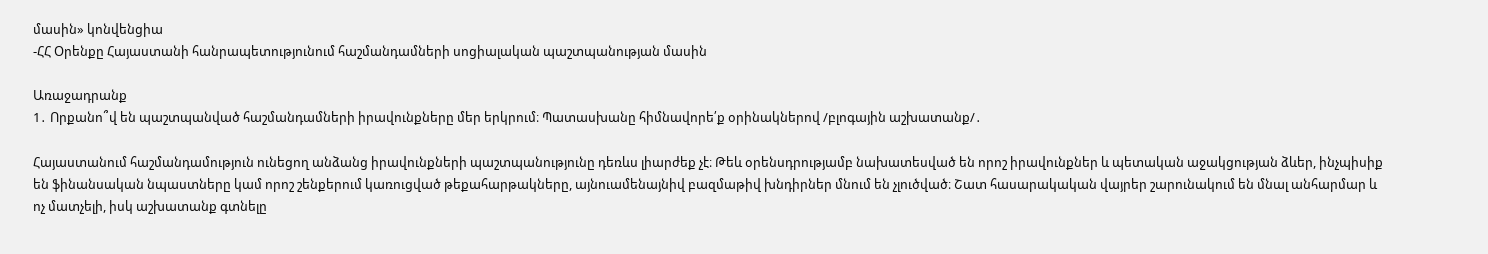մասին» կոնվենցիա
-ՀՀ Օրենքը Հայաստանի հանրապետությունում հաշմանդամների սոցիալական պաշտպանության մասին

Առաջադրանք
1․ Որքանո՞վ են պաշտպանված հաշմանդամների իրավունքները մեր երկրում։ Պատասխանը հիմնավորե՛ք օրինակներով /բլոգային աշխատանք/․

Հայաստանում հաշմանդամություն ունեցող անձանց իրավունքների պաշտպանությունը դեռևս լիարժեք չէ։ Թեև օրենսդրությամբ նախատեսված են որոշ իրավունքներ և պետական աջակցության ձևեր, ինչպիսիք են ֆինանսական նպաստները կամ որոշ շենքերում կառուցված թեքահարթակները, այնուամենայնիվ բազմաթիվ խնդիրներ մնում են չլուծված։ Շատ հասարակական վայրեր շարունակում են մնալ անհարմար և ոչ մատչելի, իսկ աշխատանք գտնելը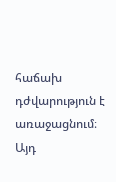հաճախ դժվարություն է առաջացնում։ Այդ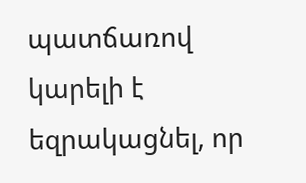պատճառով կարելի է եզրակացնել, որ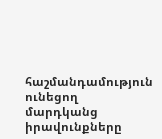հաշմանդամություն ունեցող մարդկանց իրավունքները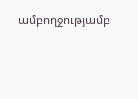ամբողջությամբ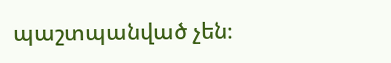պաշտպանված չեն։